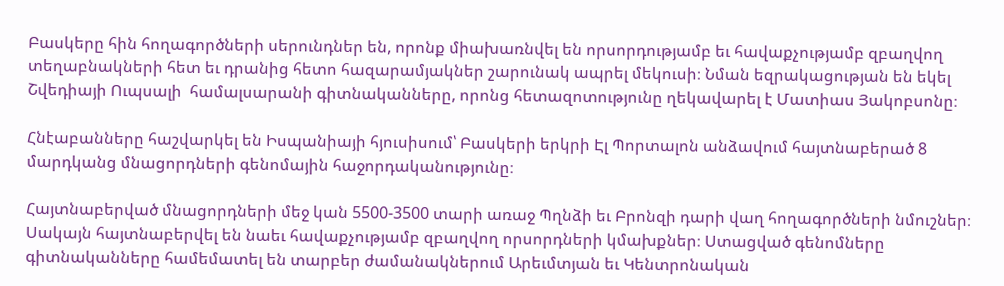Բասկերը հին հողագործների սերունդներ են, որոնք միախառնվել են որսորդությամբ եւ հավաքչությամբ զբաղվող տեղաբնակների հետ եւ դրանից հետո հազարամյակներ շարունակ ապրել մեկուսի։ Նման եզրակացության են եկել Շվեդիայի Ուպսալի  համալսարանի գիտնականները, որոնց հետազոտությունը ղեկավարել է Մատիաս Յակոբսոնը։

Հնէաբանները հաշվարկել են Իսպանիայի հյուսիսում՝ Բասկերի երկրի Էլ Պորտալոն անձավում հայտնաբերած 8 մարդկանց մնացորդների գենոմային հաջորդականությունը։

Հայտնաբերված մնացորդների մեջ կան 5500-3500 տարի առաջ Պղնձի եւ Բրոնզի դարի վաղ հողագործների նմուշներ։ Սակայն հայտնաբերվել են նաեւ հավաքչությամբ զբաղվող որսորդների կմախքներ։ Ստացված գենոմները գիտնականները համեմատել են տարբեր ժամանակներում Արեւմտյան եւ Կենտրոնական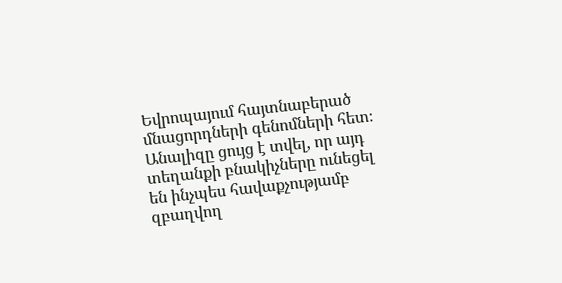Եվրոպայում հայտնաբերած մնացորդների գենոմների հետ։ Անալիզը ցույց է տվել, որ այդ տեղանքի բնակիչները ունեցել են ինչպես հավաքչությամբ զբաղվող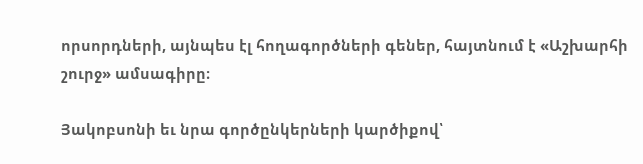որսորդների, այնպես էլ հողագործների գեներ, հայտնում է «Աշխարհի շուրջ» ամսագիրը։

Յակոբսոնի եւ նրա գործընկերների կարծիքով՝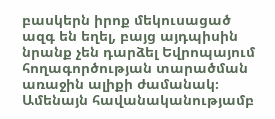բասկերն իրոք մեկուսացած ազգ են եղել, բայց այդպիսին նրանք չեն դարձել Եվրոպայում հողագործության տարածման առաջին ալիքի ժամանակ։ Ամենայն հավանականությամբ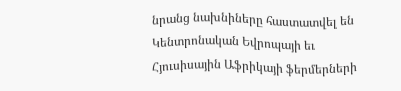նրանց նախնիները հաստատվել են Կենտրոնական Եվրոպայի եւ Հյուսիսային Աֆրիկայի ֆերմերների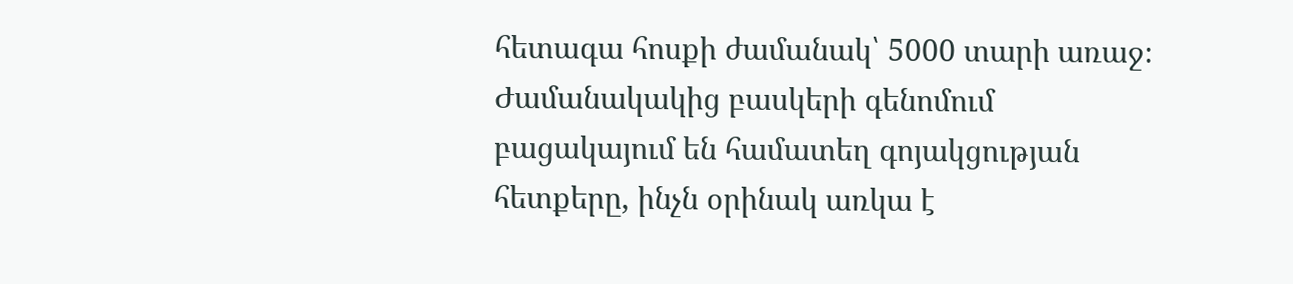հետագա հոսքի ժամանակ՝ 5000 տարի առաջ։ Ժամանակակից բասկերի գենոմում բացակայում են համատեղ գոյակցության հետքերը, ինչն օրինակ առկա է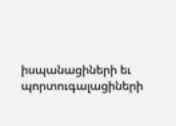իսպանացիների եւ պորտուգալացիների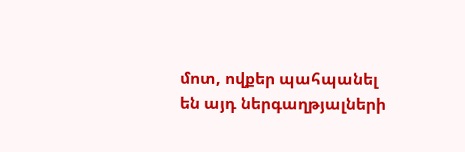մոտ, ովքեր պահպանել են այդ ներգաղթյալների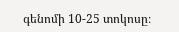գենոմի 10-25 տոկոսը։